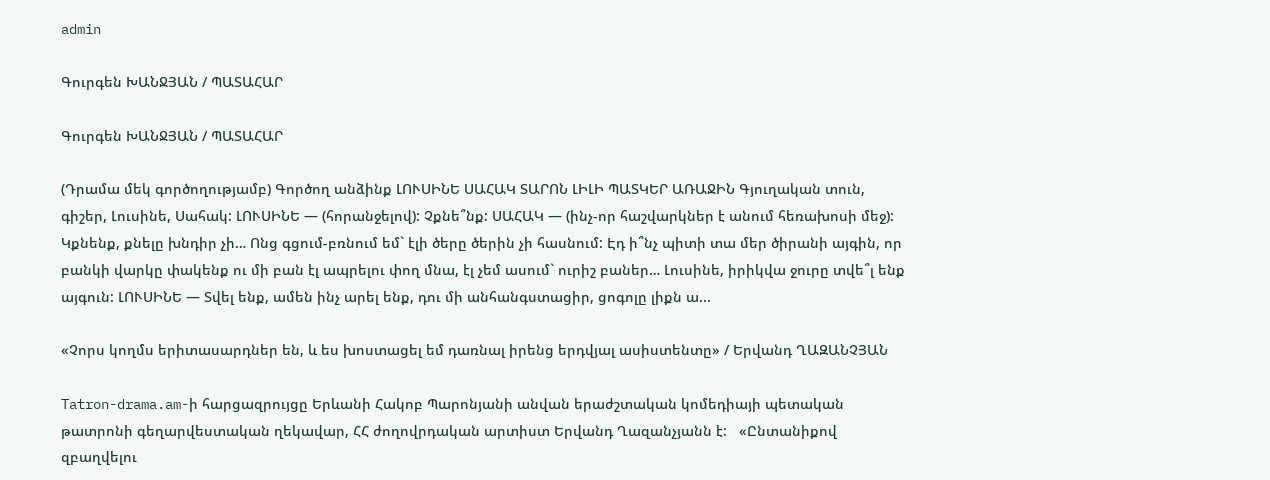admin

Գուրգեն ԽԱՆՋՅԱՆ / ՊԱՏԱՀԱՐ

Գուրգեն ԽԱՆՋՅԱՆ / ՊԱՏԱՀԱՐ

(Դրամա մեկ գործողությամբ) Գործող անձինք ԼՈՒՍԻՆԵ ՍԱՀԱԿ ՏԱՐՈՆ ԼԻԼԻ ՊԱՏԿԵՐ ԱՌԱՋԻՆ Գյուղական տուն, գիշեր, Լուսինե, Սահակ: ԼՈՒՍԻՆԵ — (հորանջելով): Չքնե՞նք: ՍԱՀԱԿ — (ինչ-որ հաշվարկներ է անում հեռախոսի մեջ): Կքնենք, քնելը խնդիր չի… Ոնց գցում-բռնում եմ` էլի ծերը ծերին չի հասնում: Էդ ի՞նչ պիտի տա մեր ծիրանի այգին, որ բանկի վարկը փակենք ու մի բան էլ ապրելու փող մնա, էլ չեմ ասում` ուրիշ բաներ… Լուսինե, իրիկվա ջուրը տվե՞լ ենք այգուն: ԼՈՒՍԻՆԵ — Տվել ենք, ամեն ինչ արել ենք, դու մի անհանգստացիր, ցոգոլը լիքն ա...

«Չորս կողմս երիտասարդներ են, և ես խոստացել եմ դառնալ իրենց երդվյալ ասիստենտը» / Երվանդ ՂԱԶԱՆՉՅԱՆ

Tatron-drama.am-ի հարցազրույցը Երևանի Հակոբ Պարոնյանի անվան երաժշտական կոմեդիայի պետական թատրոնի գեղարվեստական ղեկավար, ՀՀ ժողովրդական արտիստ Երվանդ Ղազանչյանն է:   «Ընտանիքով զբաղվելու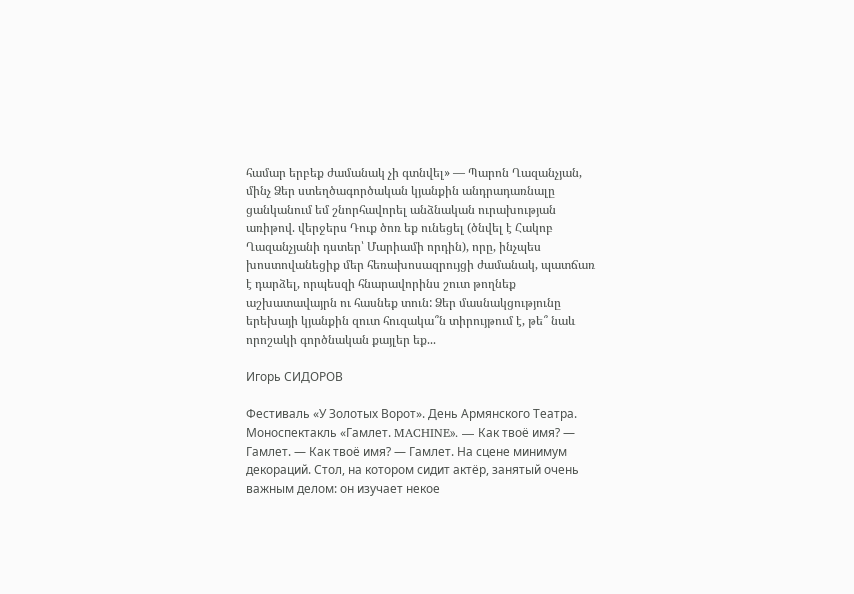համար երբեք ժամանակ չի գտնվել» — Պարոն Ղազանչյան, մինչ Ձեր ստեղծագործական կյանքին անդրադառնալը ցանկանում եմ շնորհավորել անձնական ուրախության առիթով. վերջերս Դուք ծոռ եք ունեցել (ծնվել է Հակոբ Ղազանչյանի դստեր՝ Մարիամի որդին), որը, ինչպես խոստովանեցիք մեր հեռախոսազրույցի ժամանակ, պատճառ է դարձել, որպեսզի հնարավորինս շուտ թողնեք աշխատավայրն ու հասնեք տուն: Ձեր մասնակցությունը երեխայի կյանքին զուտ հուզակա՞ն տիրույթում է, թե՞ նաև որոշակի գործնական քայլեր եք...

Игорь СИДОРОВ

Фестиваль «У Золотых Ворот». День Армянского Театра. Моноспектакль «Гамлет. MACHINE». — Как твоё имя? — Гамлет. — Как твоё имя? — Гамлет. На сцене минимум декораций. Стол, на котором сидит актёр, занятый очень важным делом: он изучает некое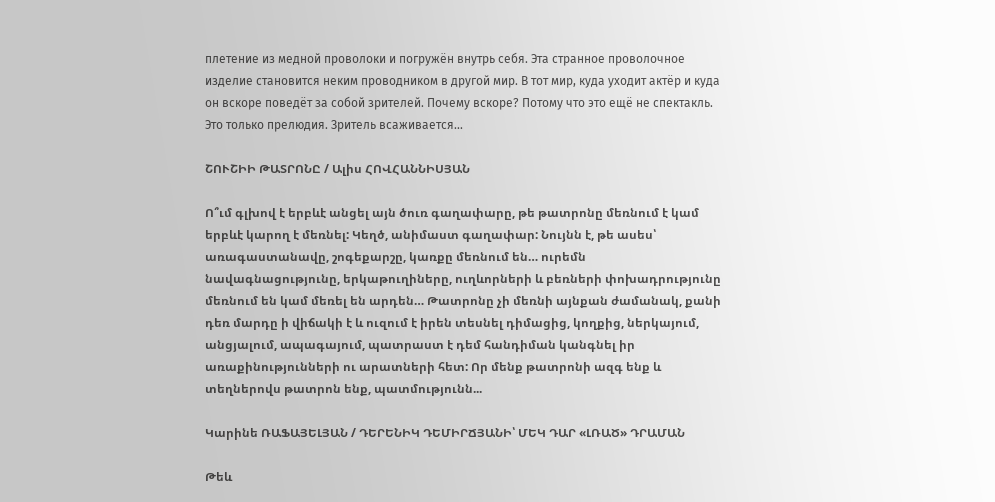плетение из медной проволоки и погружён внутрь себя. Эта странное проволочное изделие становится неким проводником в другой мир. В тот мир, куда уходит актёр и куда он вскоре поведёт за собой зрителей. Почему вскоре? Потому что это ещё не спектакль. Это только прелюдия. Зритель всаживается...

ՇՈՒՇԻԻ ԹԱՏՐՈՆԸ / Ալիս ՀՈՎՀԱՆՆԻՍՅԱՆ

Ո՞ւմ գլխով է երբևէ անցել այն ծուռ գաղափարը, թե թատրոնը մեռնում է կամ երբևէ կարող է մեռնել: Կեղծ, անիմաստ գաղափար: Նույնն է, թե ասես՝ առագաստանավը, շոգեքարշը, կառքը մեռնում են… ուրեմն նավագնացությունը, երկաթուղիները, ուղևորների և բեռների փոխադրությունը մեռնում են կամ մեռել են արդեն… Թատրոնը չի մեռնի այնքան ժամանակ, քանի դեռ մարդը ի վիճակի է և ուզում է իրեն տեսնել դիմացից, կողքից, ներկայում, անցյալում, ապագայում, պատրաստ է դեմ հանդիման կանգնել իր առաքինությունների ու արատների հետ: Որ մենք թատրոնի ազգ ենք և տեղներովս թատրոն ենք, պատմությունն...

Կարինե ՌԱՖԱՅԵԼՅԱՆ / ԴԵՐԵՆԻԿ ԴԵՄԻՐՃՅԱՆԻ՝ ՄԵԿ ԴԱՐ «ԼՌԱԾ» ԴՐԱՄԱՆ

Թեև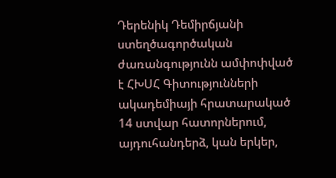Դերենիկ Դեմիրճյանի ստեղծագործական ժառանգությունն ամփոփված է ՀԽՍՀ Գիտությունների ակադեմիայի հրատարակած 14 ստվար հատորներում, այդուհանդերձ, կան երկեր,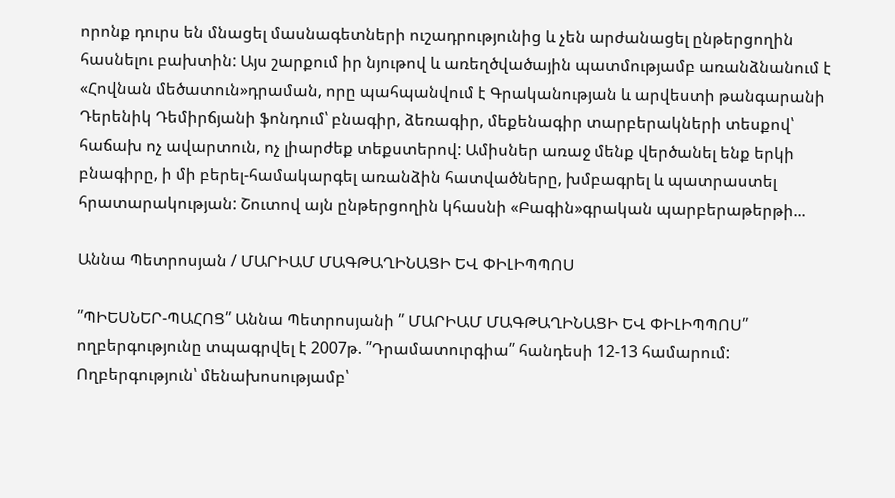որոնք դուրս են մնացել մասնագետների ուշադրությունից և չեն արժանացել ընթերցողին հասնելու բախտին: Այս շարքում իր նյութով և առեղծվածային պատմությամբ առանձնանում է «Հովնան մեծատուն»դրաման, որը պահպանվում է Գրականության և արվեստի թանգարանի Դերենիկ Դեմիրճյանի ֆոնդում՝ բնագիր, ձեռագիր, մեքենագիր տարբերակների տեսքով՝ հաճախ ոչ ավարտուն, ոչ լիարժեք տեքստերով: Ամիսներ առաջ մենք վերծանել ենք երկի բնագիրը, ի մի բերել-համակարգել առանձին հատվածները, խմբագրել և պատրաստել հրատարակության: Շուտով այն ընթերցողին կհասնի «Բագին»գրական պարբերաթերթի...

Աննա Պետրոսյան / ՄԱՐԻԱՄ ՄԱԳԹԱՂԻՆԱՑԻ ԵՎ ՓԻԼԻՊՊՈՍ

՛՛ՊԻԵՍՆԵՐ-ՊԱՀՈՑ՛՛ Աննա Պետրոսյանի ՛՛ ՄԱՐԻԱՄ ՄԱԳԹԱՂԻՆԱՑԻ ԵՎ ՓԻԼԻՊՊՈՍ՛՛ ողբերգությունը տպագրվել է 2007թ. ՛՛Դրամատուրգիա՛՛ հանդեսի 12-13 համարում: Ողբերգություն՝ մենախոսությամբ՝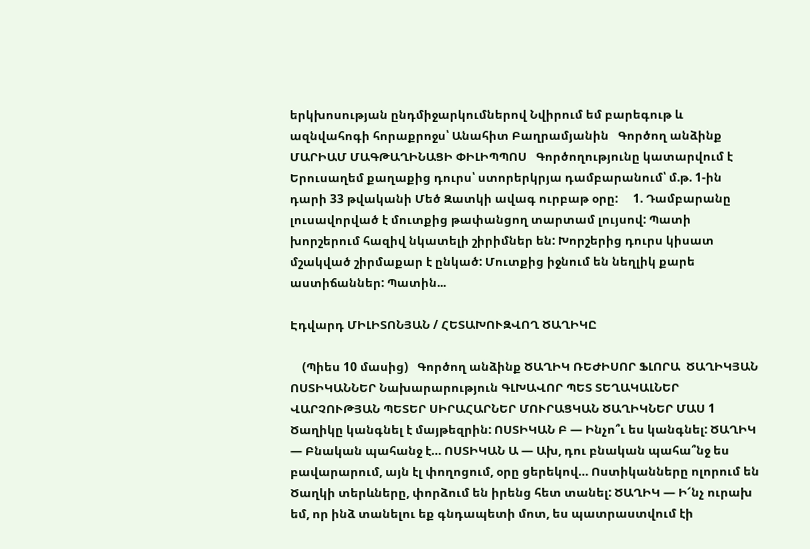երկխոսության ընդմիջարկումներով Նվիրում եմ բարեգութ և ազնվահոգի հորաքրոջս՝ Անահիտ Բաղրամյանին   Գործող անձինք ՄԱՐԻԱՄ ՄԱԳԹԱՂԻՆԱՑԻ ՓԻԼԻՊՊՈՍ   Գործողությունը կատարվում է Երուսաղեմ քաղաքից դուրս՝ ստորերկրյա դամբարանում՝ մ.թ. 1-ին դարի 33 թվականի Մեծ Զատկի ավագ ուրբաթ օրը:     1. Դամբարանը լուսավորված է մուտքից թափանցող տարտամ լույսով: Պատի խորշերում հազիվ նկատելի շիրիմներ են: Խորշերից դուրս կիսատ մշակված շիրմաքար է ընկած: Մուտքից իջնում են նեղլիկ քարե աստիճաններ: Պատին...

Էդվարդ ՄԻԼԻՏՈՆՅԱՆ / ՀԵՏԱԽՈՒԶՎՈՂ ԾԱՂԻԿԸ

    (Պիես 10 մասից)   Գործող անձինք ԾԱՂԻԿ ՌԵԺԻՍՈՐ ՖԼՈՐԱ  ԾԱՂԻԿՅԱՆ ՈՍՏԻԿԱՆՆԵՐ Նախարարություն ԳԼԽԱՎՈՐ ՊԵՏ ՏԵՂԱԿԱԼՆԵՐ ՎԱՐՉՈՒԹՅԱՆ ՊԵՏԵՐ ՍԻՐԱՀԱՐՆԵՐ ՄՈՒՐԱՑԿԱՆ ԾԱՂԻԿՆԵՐ ՄԱՍ 1 Ծաղիկը կանգնել է մայթեզրին: ՈՍՏԻԿԱՆ Բ — Ինչո՞ւ ես կանգնել: ԾԱՂԻԿ — Բնական պահանջ է… ՈՍՏԻԿԱՆ Ա — Ախ, դու բնական պահա՞նջ ես բավարարում, այն էլ փողոցում, օրը ցերեկով… Ոստիկանները ոլորում են Ծաղկի տերևները, փորձում են իրենց հետ տանել: ԾԱՂԻԿ — Ի՜նչ ուրախ եմ, որ ինձ տանելու եք գնդապետի մոտ, ես պատրաստվում էի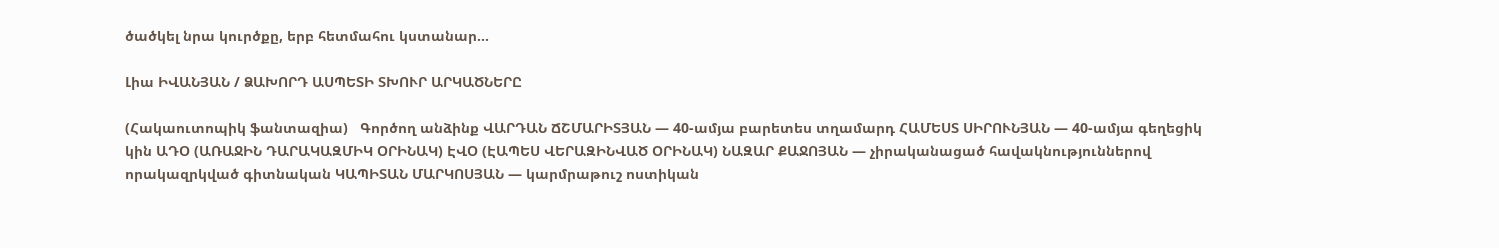ծածկել նրա կուրծքը, երբ հետմահու կստանար...

Լիա ԻՎԱՆՅԱՆ / ՁԱԽՈՐԴ ԱՍՊԵՏԻ ՏԽՈՒՐ ԱՐԿԱԾՆԵՐԸ

(Հակաուտոպիկ ֆանտազիա)   Գործող անձինք ՎԱՐԴԱՆ ՃՇՄԱՐԻՏՅԱՆ — 40-ամյա բարետես տղամարդ ՀԱՄԵՍՏ ՍԻՐՈՒՆՅԱՆ — 40-ամյա գեղեցիկ կին ԱԴՕ (ԱՌԱՋԻՆ ԴԱՐԱԿԱԶՄԻԿ ՕՐԻՆԱԿ) ԷՎՕ (ԷԱՊԵՍ ՎԵՐԱԶԻՆՎԱԾ ՕՐԻՆԱԿ) ՆԱԶԱՐ ՔԱՋՈՅԱՆ — չիրականացած հավակնություններով                     որակազրկված գիտնական ԿԱՊԻՏԱՆ ՄԱՐԿՈՍՅԱՆ — կարմրաթուշ ոստիկան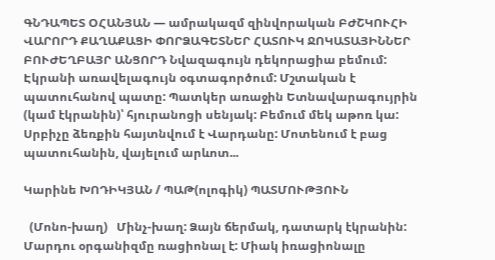ԳՆԴԱՊԵՏ ՕՀԱՆՅԱՆ — ամրակազմ զինվորական ԲԺՇԿՈՒՀԻ ՎԱՐՈՐԴ ՔԱՂԱՔԱՑԻ ՓՈՐՁԱԳԵՏՆԵՐ ՀԱՏՈՒԿ ՋՈԿԱՏԱՅԻՆՆԵՐ ԲՈՒԺԵՂԲԱՅՐ ԱՆՑՈՐԴ Նվազագույն դեկորացիա բեմում: Էկրանի առավելագույն օգտագործում: Մշտական է պատուհանով պատը: Պատկեր առաջին Ետնավարագույրին (կամ էկրանին)՝ հյուրանոցի սենյակ: Բեմում մեկ աթոռ կա: Սրբիչը ձեռքին հայտնվում է Վարդանը: Մոտենում է բաց պատուհանին, վայելում արևոտ...

Կարինե ԽՈԴԻԿՅԱՆ / ՊԱԹ(ոլոգիկ) ՊԱՏՄՈՒԹՅՈՒՆ

  (Մոնո-խաղ)   Մինչ-խաղ: Ձայն ճերմակ, դատարկ էկրանին: Մարդու օրգանիզմը ռացիոնալ է: Միակ իռացիոնալը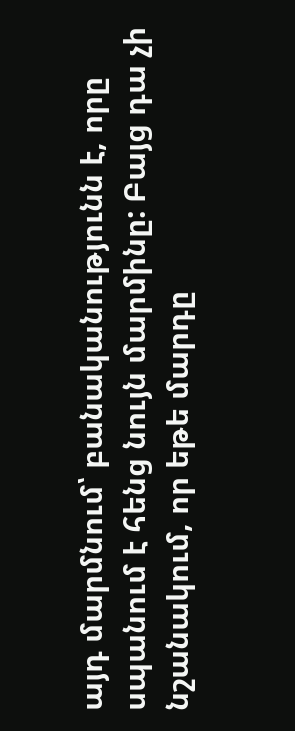այդ մարմնում՝ բանականությունն է, որը սպանում է հենց նույն մարմինը: Բայց դա չի նշանակում, որ եթե մարդը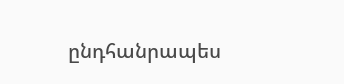ընդհանրապես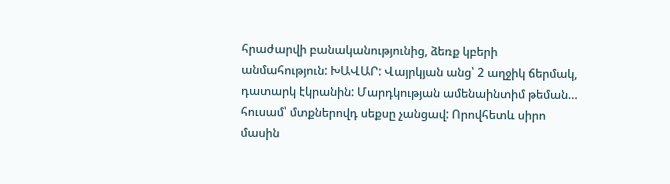հրաժարվի բանականությունից, ձեռք կբերի անմահություն: ԽԱՎԱՐ: Վայրկյան անց՝ 2 աղջիկ ճերմակ, դատարկ էկրանին: Մարդկության ամենաինտիմ թեման… հուսամ՝ մտքներովդ սեքսը չանցավ: Որովհետև սիրո մասին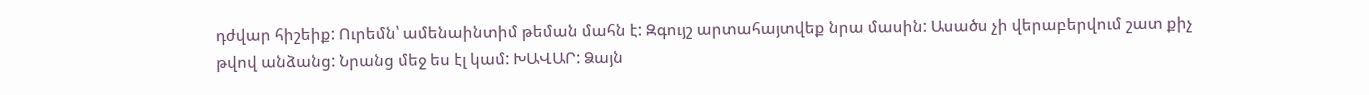դժվար հիշեիք: Ուրեմն՝ ամենաինտիմ թեման մահն է: Զգույշ արտահայտվեք նրա մասին: Ասածս չի վերաբերվում շատ քիչ թվով անձանց: Նրանց մեջ ես էլ կամ: ԽԱՎԱՐ: Ձայն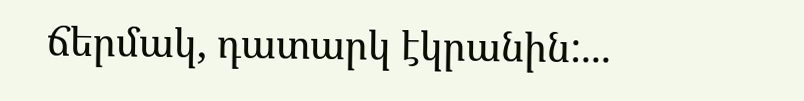ճերմակ, դատարկ էկրանին:...